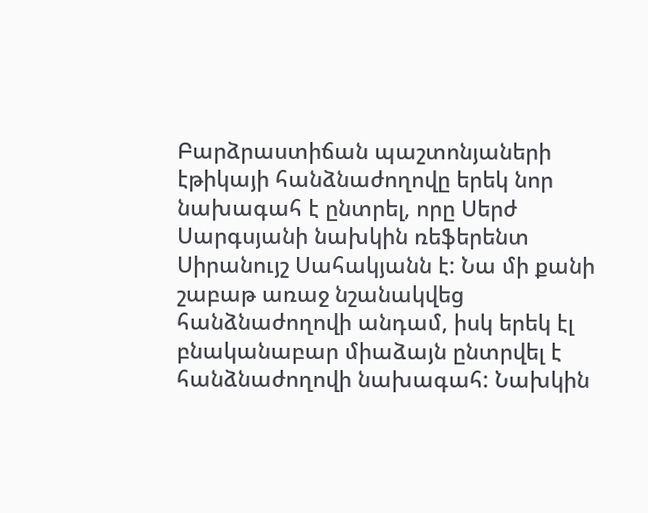Բարձրաստիճան պաշտոնյաների էթիկայի հանձնաժողովը երեկ նոր նախագահ է ընտրել, որը Սերժ Սարգսյանի նախկին ռեֆերենտ Սիրանույշ Սահակյանն է: Նա մի քանի շաբաթ առաջ նշանակվեց հանձնաժողովի անդամ, իսկ երեկ էլ բնականաբար միաձայն ընտրվել է հանձնաժողովի նախագահ: Նախկին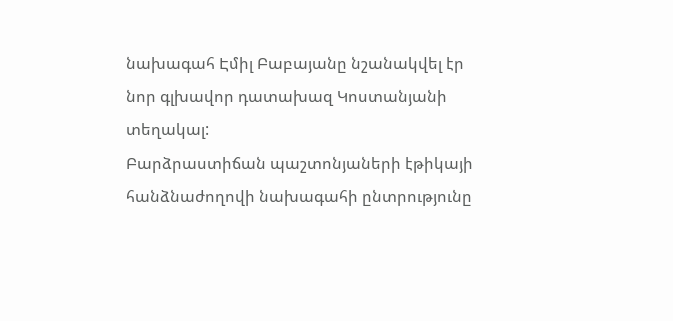նախագահ Էմիլ Բաբայանը նշանակվել էր նոր գլխավոր դատախազ Կոստանյանի տեղակալ:
Բարձրաստիճան պաշտոնյաների էթիկայի հանձնաժողովի նախագահի ընտրությունը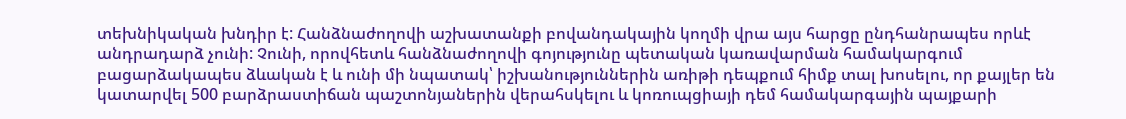տեխնիկական խնդիր է: Հանձնաժողովի աշխատանքի բովանդակային կողմի վրա այս հարցը ընդհանրապես որևէ անդրադարձ չունի: Չունի, որովհետև հանձնաժողովի գոյությունը պետական կառավարման համակարգում բացարձակապես ձևական է և ունի մի նպատակ՝ իշխանություններին առիթի դեպքում հիմք տալ խոսելու, որ քայլեր են կատարվել 500 բարձրաստիճան պաշտոնյաներին վերահսկելու և կոռուպցիայի դեմ համակարգային պայքարի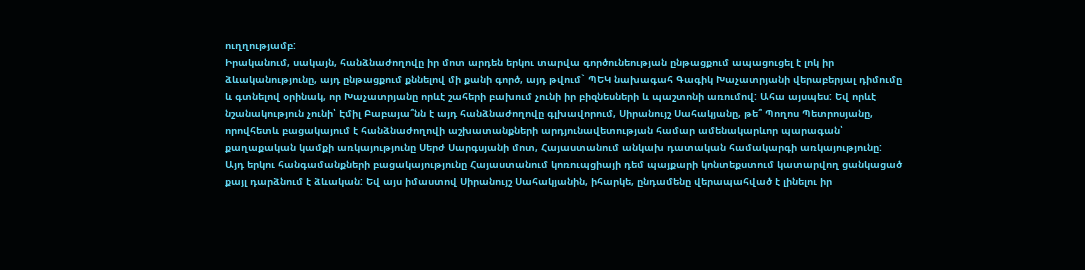ուղղությամբ:
Իրականում, սակայն, հանձնաժողովը իր մոտ արդեն երկու տարվա գործունեության ընթացքում ապացուցել է լոկ իր ձևականությունը, այդ ընթացքում քննելով մի քանի գործ, այդ թվում` ՊԵԿ նախագահ Գագիկ Խաչատրյանի վերաբերյալ դիմումը և գտնելով օրինակ, որ Խաչատրյանը որևէ շահերի բախում չունի իր բիզնեսների և պաշտոնի առումով: Ահա այսպես: Եվ որևէ նշանակություն չունի՝ Էմիլ Բաբայա՞նն է այդ հանձնաժողովը գլխավորում, Սիրանույշ Սահակյանը, թե՞ Պողոս Պետրոսյանը, որովհետև բացակայում է հանձնաժողովի աշխատանքների արդյունավետության համար ամենակարևոր պարագան՝ քաղաքական կամքի առկայությունը Սերժ Սարգսյանի մոտ, Հայաստանում անկախ դատական համակարգի առկայությունը:
Այդ երկու հանգամանքների բացակայությունը Հայաստանում կոռուպցիայի դեմ պայքարի կոնտեքստում կատարվող ցանկացած քայլ դարձնում է ձևական: Եվ այս իմաստով Սիրանույշ Սահակյանին, իհարկե, ընդամենը վերապահված է լինելու իր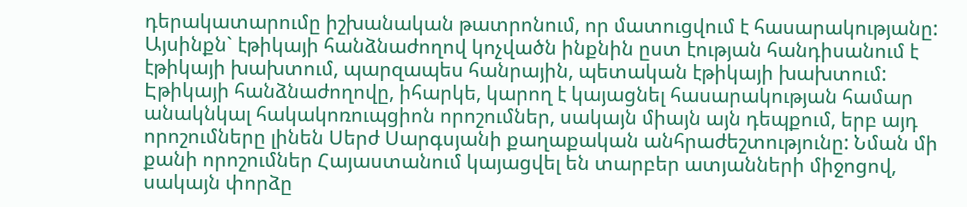դերակատարումը իշխանական թատրոնում, որ մատուցվում է հասարակությանը: Այսինքն` էթիկայի հանձնաժողով կոչվածն ինքնին ըստ էության հանդիսանում է էթիկայի խախտում, պարզապես հանրային, պետական էթիկայի խախտում:
Էթիկայի հանձնաժողովը, իհարկե, կարող է կայացնել հասարակության համար անակնկալ հակակոռուպցիոն որոշումներ, սակայն միայն այն դեպքում, երբ այդ որոշումները լինեն Սերժ Սարգսյանի քաղաքական անհրաժեշտությունը: Նման մի քանի որոշումներ Հայաստանում կայացվել են տարբեր ատյանների միջոցով, սակայն փորձը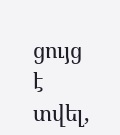ցույց է տվել,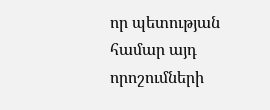որ պետության համար այդ որոշումների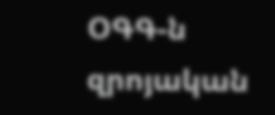ՕԳԳ-ն զրոյական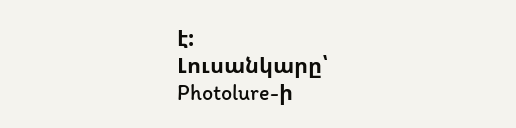է:
Լուսանկարը՝ Photolure-ի